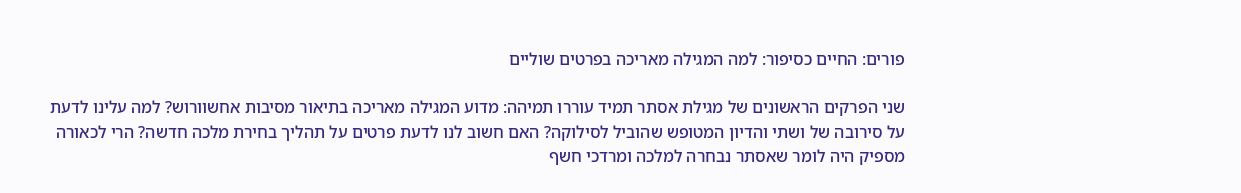פורים: החיים כסיפור: למה המגילה מאריכה בפרטים שוליים

שני הפרקים הראשונים של מגילת אסתר תמיד עוררו תמיהה: מדוע המגילה מאריכה בתיאור מסיבות אחשוורוש? למה עלינו לדעת על סירובה של ושתי והדיון המטופש שהוביל לסילוקה? האם חשוב לנו לדעת פרטים על תהליך בחירת מלכה חדשה? הרי לכאורה מספיק היה לומר שאסתר נבחרה למלכה ומרדכי חשף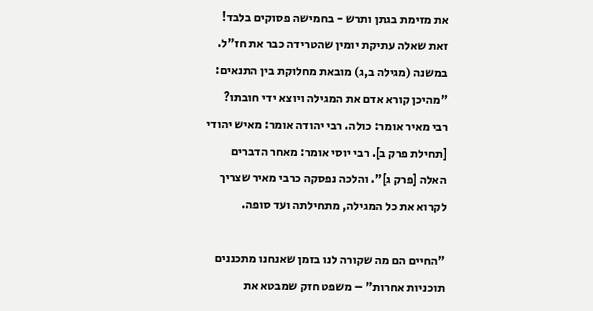את מזימת בגתן ותרש - בחמישה פסוקים בלבד! זאת שאלה עתיקת יומין שהטרידה כבר את חז"ל. במשנה (מגילה ב,ג) מובאת מחלוקת בין התנאים: "מהיכן קורא אדם את המגילה ויוצא ידי חובתו? רבי מאיר אומר: כולה. רבי יהודה אומר: מאיש יהודי [תחילת פרק ב]. רבי יוסי אומר: מאחר הדברים האלה [פרק ג]". והלכה נפסקה כרבי מאיר שצריך לקרוא את כל המגילה, מתחילתה ועד סופה.

"החיים הם מה שקורה לנו בזמן שאנחנו מתכננים תוכניות אחרות" – משפט חזק שמבטא את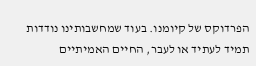הפרדוקס של קיומנו. בעוד שמחשבותינו נודדות תמיד לעתיד או לעבר, החיים האמיתיים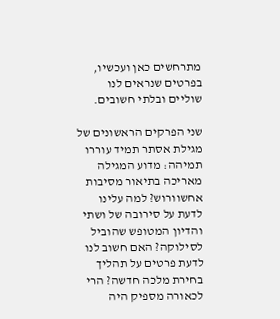מתרחשים כאן ועכשיו, בפרטים שנראים לנו שוליים ובלתי חשובים.

שני הפרקים הראשונים של מגילת אסתר תמיד עוררו תמיהה: מדוע המגילה מאריכה בתיאור מסיבות אחשוורוש? למה עלינו לדעת על סירובה של ושתי והדיון המטופש שהוביל לסילוקה? האם חשוב לנו לדעת פרטים על תהליך בחירת מלכה חדשה? הרי לכאורה מספיק היה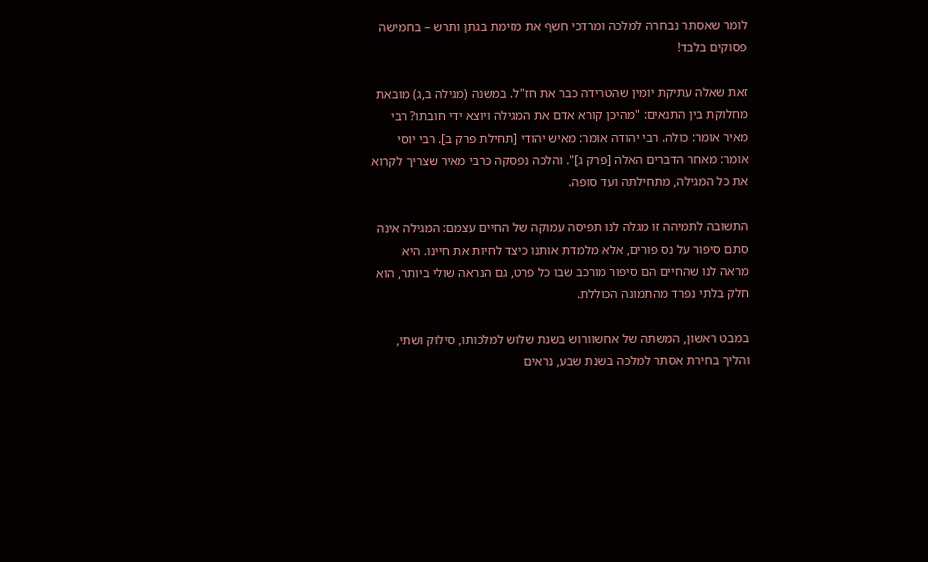לומר שאסתר נבחרה למלכה ומרדכי חשף את מזימת בגתן ותרש – בחמישה פסוקים בלבד!

זאת שאלה עתיקת יומין שהטרידה כבר את חז"ל. במשנה (מגילה ב,ג) מובאת מחלוקת בין התנאים: "מהיכן קורא אדם את המגילה ויוצא ידי חובתו? רבי מאיר אומר: כולה. רבי יהודה אומר: מאיש יהודי [תחילת פרק ב]. רבי יוסי אומר: מאחר הדברים האלה [פרק ג]". והלכה נפסקה כרבי מאיר שצריך לקרוא את כל המגילה, מתחילתה ועד סופה.

התשובה לתמיהה זו מגלה לנו תפיסה עמוקה של החיים עצמם: המגילה אינה סתם סיפור על נס פורים, אלא מלמדת אותנו כיצד לחיות את חיינו. היא מראה לנו שהחיים הם סיפור מורכב שבו כל פרט, גם הנראה שולי ביותר, הוא חלק בלתי נפרד מהתמונה הכוללת.

במבט ראשון, המשתה של אחשוורוש בשנת שלוש למלכותו, סילוק ושתי, והליך בחירת אסתר למלכה בשנת שבע, נראים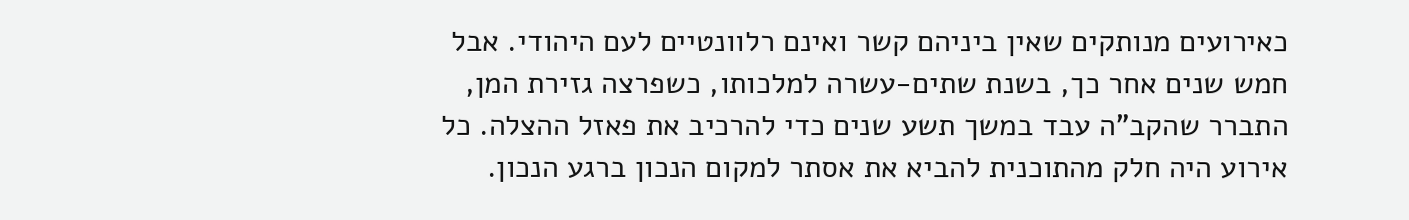כאירועים מנותקים שאין ביניהם קשר ואינם רלוונטיים לעם היהודי. אבל חמש שנים אחר כך, בשנת שתים-עשרה למלכותו, כשפרצה גזירת המן, התברר שהקב"ה עבד במשך תשע שנים כדי להרכיב את פאזל ההצלה. כל אירוע היה חלק מהתוכנית להביא את אסתר למקום הנכון ברגע הנכון.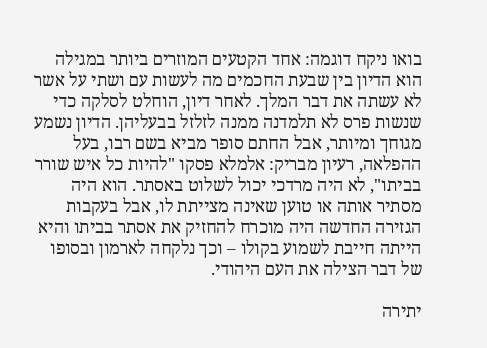בואו ניקח דוגמה: אחד הקטעים המוזרים ביותר במגילה הוא הדיון בין שבעת החכמים מה לעשות עם ושתי על אשר לא עשתה את דבר המלך. לאחר דיון, הוחלט לסלקה כדי שנשות פרס לא תלמדנה ממנה לזלזל בבעליהן. הדיון נשמע מגוחך ומיותר, אבל החתם סופר מביא בשם רבו, בעל ההפלאה, רעיון מבריק: אלמלא פסקו "להיות כל איש שורר בביתו", לא היה מרדכי יכול לשלוט באסתר. הוא היה מסתיר אותה או טוען שאינה מצייתת לו, אבל בעקבות הגזירה החדשה היה מוכרח להחזיק את אסתר בביתו והיא הייתה חייבת לשמוע בקולו – וכך נלקחה לארמון ובסופו של דבר הצילה את העם היהודי.

יתירה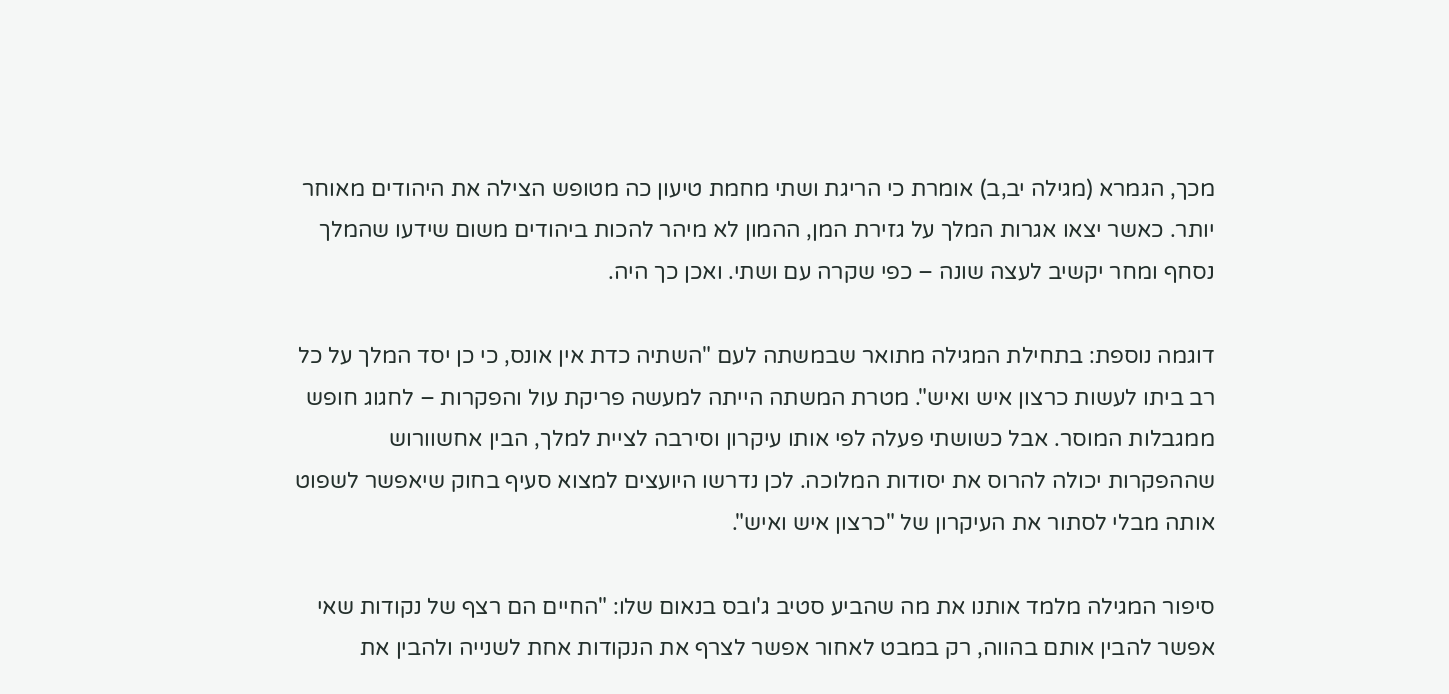מכך, הגמרא (מגילה יב,ב) אומרת כי הריגת ושתי מחמת טיעון כה מטופש הצילה את היהודים מאוחר יותר. כאשר יצאו אגרות המלך על גזירת המן, ההמון לא מיהר להכות ביהודים משום שידעו שהמלך נסחף ומחר יקשיב לעצה שונה – כפי שקרה עם ושתי. ואכן כך היה.

דוגמה נוספת: בתחילת המגילה מתואר שבמשתה לעם "השתיה כדת אין אונס, כי כן יסד המלך על כל רב ביתו לעשות כרצון איש ואיש". מטרת המשתה הייתה למעשה פריקת עול והפקרות – לחגוג חופש ממגבלות המוסר. אבל כשושתי פעלה לפי אותו עיקרון וסירבה לציית למלך, הבין אחשוורוש שההפקרות יכולה להרוס את יסודות המלוכה. לכן נדרשו היועצים למצוא סעיף בחוק שיאפשר לשפוט אותה מבלי לסתור את העיקרון של "כרצון איש ואיש".

סיפור המגילה מלמד אותנו את מה שהביע סטיב ג'ובס בנאום שלו: "החיים הם רצף של נקודות שאי אפשר להבין אותם בהווה, רק במבט לאחור אפשר לצרף את הנקודות אחת לשנייה ולהבין את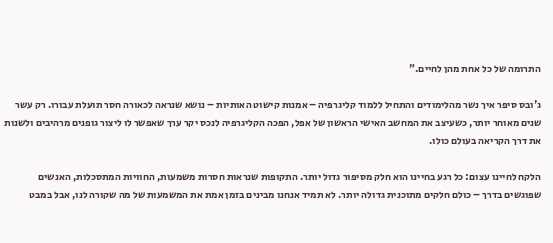התרומה של כל אחת מהן לחיים."

ג'ובס סיפר איך נשר מהלימודים והתחיל ללמוד קליגרפיה – אמנות קישוט האותיות – נושא שנראה לכאורה חסר תועלת עבורו. רק עשר שנים מאוחר יותר, כשעיצב את המחשב האישי הראשון של אפל, הפכה הקליגרפיה לנכס יקר ערך שאפשר לו ליצור גופנים מרהיבים ולשנות את דרך הקריאה בעולם כולו.

הלקח לחיינו עצום: כל רגע בחיינו הוא חלק מסיפור גדול יותר. התקופות שנראות חסרות משמעות, החוויות המתסכלות, האנשים שפוגשים בדרך – כולם חלקים מתוכנית גדולה יותר. לא תמיד אנחנו מבינים בזמן אמת את המשמעות של מה שקורה לנו, אבל במבט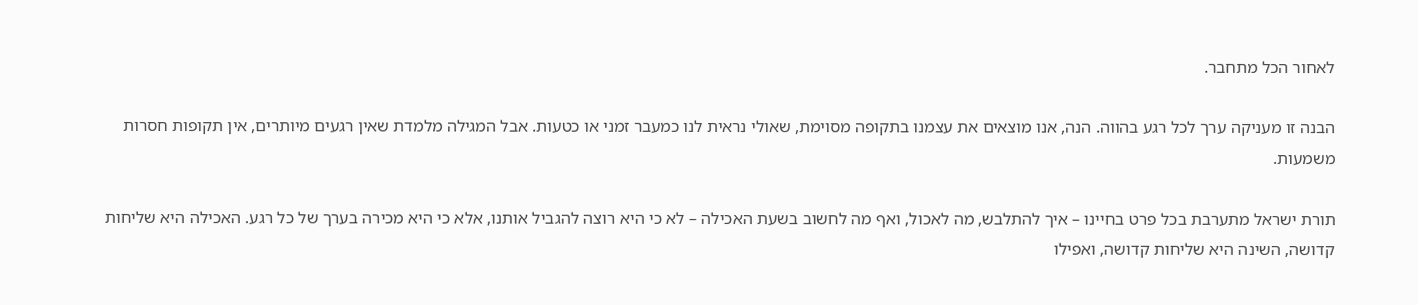לאחור הכל מתחבר.

הבנה זו מעניקה ערך לכל רגע בהווה. הנה, אנו מוצאים את עצמנו בתקופה מסוימת, שאולי נראית לנו כמעבר זמני או כטעות. אבל המגילה מלמדת שאין רגעים מיותרים, אין תקופות חסרות משמעות.

תורת ישראל מתערבת בכל פרט בחיינו – איך להתלבש, מה לאכול, ואף מה לחשוב בשעת האכילה – לא כי היא רוצה להגביל אותנו, אלא כי היא מכירה בערך של כל רגע. האכילה היא שליחות קדושה, השינה היא שליחות קדושה, ואפילו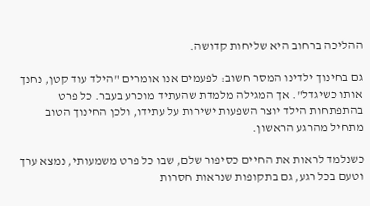ההליכה ברחוב היא שליחות קדושה.

גם בחינוך ילדינו המסר חשוב: לפעמים אנו אומרים "הילד עוד קטן, נחנך אותו כשיגדל". אך המגילה מלמדת שהעתיד מוכרע בעבר. כל פרט בהתפתחות הילד יוצר השפעות ישירות על עתידו, ולכן החינוך הטוב מתחיל מהרגע הראשון.

כשנלמד לראות את החיים כסיפור שלם, שבו כל פרט משמעותי, נמצא ערך וטעם בכל רגע, גם בתקופות שנראות חסרות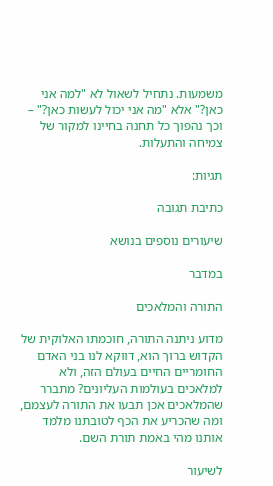משמעות. נתחיל לשאול לא "למה אני כאן?" אלא "מה אני יכול לעשות כאן?" – וכך נהפוך כל תחנה בחיינו למקור של צמיחה והתעלות.

תגיות:

כתיבת תגובה

שיעורים נוספים בנושא

במדבר

התורה והמלאכים

מדוע ניתנה התורה, חוכמתו האלוקית של הקדוש ברוך הוא, דווקא לנו בני האדם החומריים החיים בעולם הזה, ולא למלאכים בעולמות העליונים? מתברר שהמלאכים אכן תבעו את התורה לעצמם, ומה שהכריע את הכף לטובתנו מלמד אותנו מהי באמת תורת השם.

לשיעור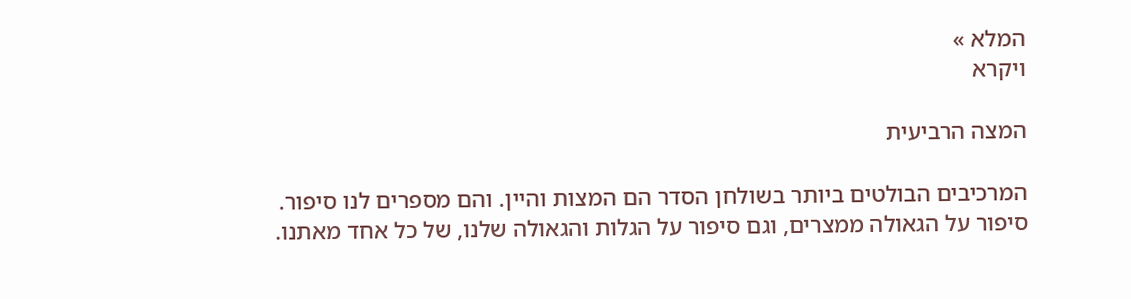המלא »
ויקרא

המצה הרביעית

המרכיבים הבולטים ביותר בשולחן הסדר הם המצות והיין. והם מספרים לנו סיפור. סיפור על הגאולה ממצרים, וגם סיפור על הגלות והגאולה שלנו, של כל אחד מאתנו.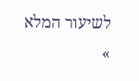לשיעור המלא »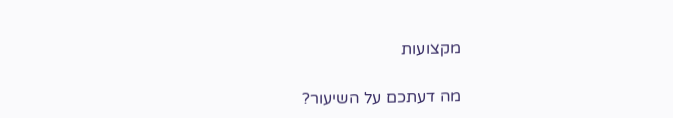מקצועות

מה דעתכם על השיעור?